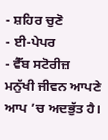- ਸ਼ਹਿਰ ਚੁਣੋ
- ਈ-ਪੇਪਰ
- ਵੈੱਬ ਸਟੋਰੀਜ਼
ਮਨੁੱਖੀ ਜੀਵਨ ਆਪਣੇ ਆਪ ’ਚ ਅਦਭੁੱਤ ਹੈ।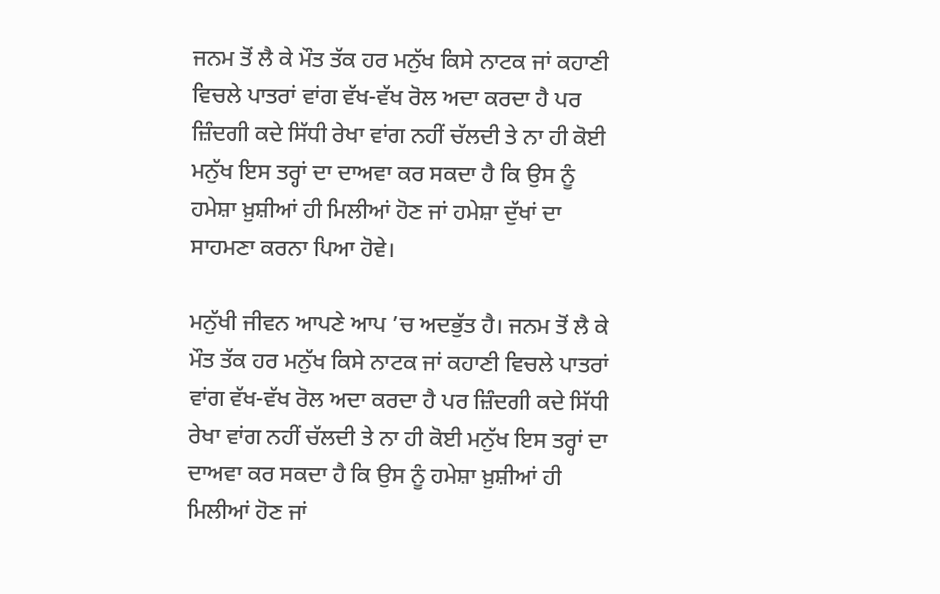ਜਨਮ ਤੋਂ ਲੈ ਕੇ ਮੌਤ ਤੱਕ ਹਰ ਮਨੁੱਖ ਕਿਸੇ ਨਾਟਕ ਜਾਂ ਕਹਾਣੀ ਵਿਚਲੇ ਪਾਤਰਾਂ ਵਾਂਗ ਵੱਖ-ਵੱਖ ਰੋਲ ਅਦਾ ਕਰਦਾ ਹੈ ਪਰ ਜ਼ਿੰਦਗੀ ਕਦੇ ਸਿੱਧੀ ਰੇਖਾ ਵਾਂਗ ਨਹੀਂ ਚੱਲਦੀ ਤੇ ਨਾ ਹੀ ਕੋਈ ਮਨੁੱਖ ਇਸ ਤਰ੍ਹਾਂ ਦਾ ਦਾਅਵਾ ਕਰ ਸਕਦਾ ਹੈ ਕਿ ਉਸ ਨੂੰ ਹਮੇਸ਼ਾ ਖ਼ੁਸ਼ੀਆਂ ਹੀ ਮਿਲੀਆਂ ਹੋਣ ਜਾਂ ਹਮੇਸ਼ਾ ਦੁੱਖਾਂ ਦਾ ਸਾਹਮਣਾ ਕਰਨਾ ਪਿਆ ਹੋਵੇ।

ਮਨੁੱਖੀ ਜੀਵਨ ਆਪਣੇ ਆਪ ’ਚ ਅਦਭੁੱਤ ਹੈ। ਜਨਮ ਤੋਂ ਲੈ ਕੇ ਮੌਤ ਤੱਕ ਹਰ ਮਨੁੱਖ ਕਿਸੇ ਨਾਟਕ ਜਾਂ ਕਹਾਣੀ ਵਿਚਲੇ ਪਾਤਰਾਂ ਵਾਂਗ ਵੱਖ-ਵੱਖ ਰੋਲ ਅਦਾ ਕਰਦਾ ਹੈ ਪਰ ਜ਼ਿੰਦਗੀ ਕਦੇ ਸਿੱਧੀ ਰੇਖਾ ਵਾਂਗ ਨਹੀਂ ਚੱਲਦੀ ਤੇ ਨਾ ਹੀ ਕੋਈ ਮਨੁੱਖ ਇਸ ਤਰ੍ਹਾਂ ਦਾ ਦਾਅਵਾ ਕਰ ਸਕਦਾ ਹੈ ਕਿ ਉਸ ਨੂੰ ਹਮੇਸ਼ਾ ਖ਼ੁਸ਼ੀਆਂ ਹੀ ਮਿਲੀਆਂ ਹੋਣ ਜਾਂ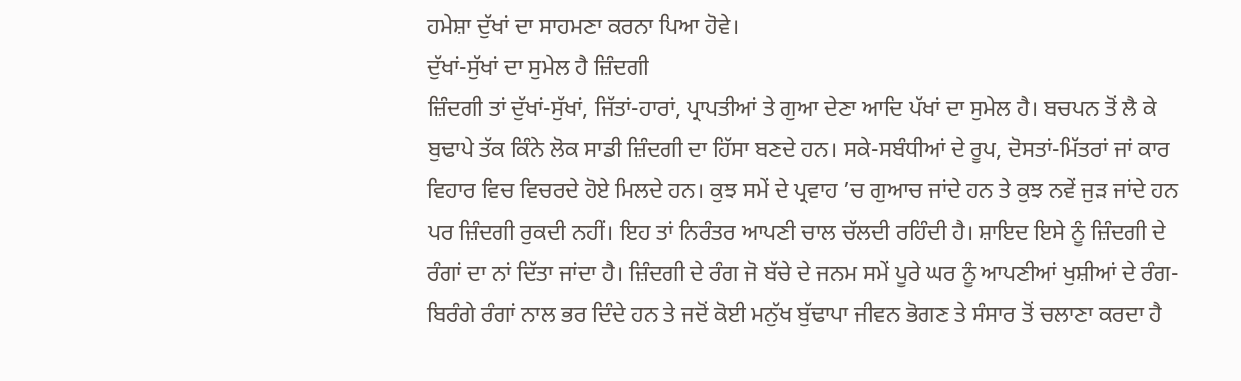ਹਮੇਸ਼ਾ ਦੁੱਖਾਂ ਦਾ ਸਾਹਮਣਾ ਕਰਨਾ ਪਿਆ ਹੋਵੇ।
ਦੁੱਖਾਂ-ਸੁੱਖਾਂ ਦਾ ਸੁਮੇਲ ਹੈ ਜ਼ਿੰਦਗੀ
ਜ਼ਿੰਦਗੀ ਤਾਂ ਦੁੱਖਾਂ-ਸੁੱਖਾਂ, ਜਿੱਤਾਂ-ਹਾਰਾਂ, ਪ੍ਰਾਪਤੀਆਂ ਤੇ ਗੁਆ ਦੇਣਾ ਆਦਿ ਪੱਖਾਂ ਦਾ ਸੁਮੇਲ ਹੈ। ਬਚਪਨ ਤੋਂ ਲੈ ਕੇ ਬੁਢਾਪੇ ਤੱਕ ਕਿੰਨੇ ਲੋਕ ਸਾਡੀ ਜ਼ਿੰਦਗੀ ਦਾ ਹਿੱਸਾ ਬਣਦੇ ਹਨ। ਸਕੇ-ਸਬੰਧੀਆਂ ਦੇ ਰੂਪ, ਦੋਸਤਾਂ-ਮਿੱਤਰਾਂ ਜਾਂ ਕਾਰ ਵਿਹਾਰ ਵਿਚ ਵਿਚਰਦੇ ਹੋਏ ਮਿਲਦੇ ਹਨ। ਕੁਝ ਸਮੇਂ ਦੇ ਪ੍ਰਵਾਹ ’ਚ ਗੁਆਚ ਜਾਂਦੇ ਹਨ ਤੇ ਕੁਝ ਨਵੇਂ ਜੁੜ ਜਾਂਦੇ ਹਨ ਪਰ ਜ਼ਿੰਦਗੀ ਰੁਕਦੀ ਨਹੀਂ। ਇਹ ਤਾਂ ਨਿਰੰਤਰ ਆਪਣੀ ਚਾਲ ਚੱਲਦੀ ਰਹਿੰਦੀ ਹੈ। ਸ਼ਾਇਦ ਇਸੇ ਨੂੰ ਜ਼ਿੰਦਗੀ ਦੇ ਰੰਗਾਂ ਦਾ ਨਾਂ ਦਿੱਤਾ ਜਾਂਦਾ ਹੈ। ਜ਼ਿੰਦਗੀ ਦੇ ਰੰਗ ਜੋ ਬੱਚੇ ਦੇ ਜਨਮ ਸਮੇਂ ਪੂਰੇ ਘਰ ਨੂੰ ਆਪਣੀਆਂ ਖੁਸ਼ੀਆਂ ਦੇ ਰੰਗ-ਬਿਰੰਗੇ ਰੰਗਾਂ ਨਾਲ ਭਰ ਦਿੰਦੇ ਹਨ ਤੇ ਜਦੋਂ ਕੋਈ ਮਨੁੱਖ ਬੁੱਢਾਪਾ ਜੀਵਨ ਭੋਗਣ ਤੇ ਸੰਸਾਰ ਤੋਂ ਚਲਾਣਾ ਕਰਦਾ ਹੈ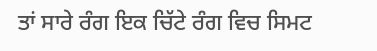ਤਾਂ ਸਾਰੇ ਰੰਗ ਇਕ ਚਿੱਟੇ ਰੰਗ ਵਿਚ ਸਿਮਟ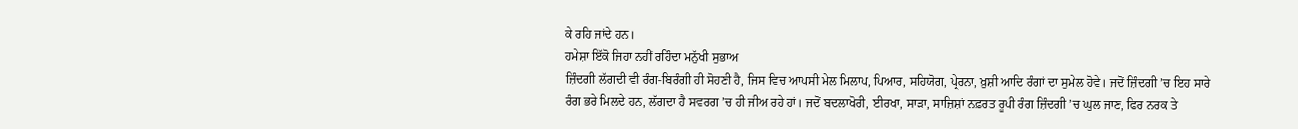ਕੇ ਰਹਿ ਜਾਂਦੇ ਹਨ।
ਹਮੇਸ਼ਾ ਇੱਕੋ ਜਿਹਾ ਨਹੀਂ ਰਹਿੰਦਾ ਮਨੁੱਖੀ ਸੁਭਾਅ
ਜ਼ਿੰਦਗੀ ਲੱਗਦੀ ਵੀ ਰੰਗ-ਬਿਰੰਗੀ ਹੀ ਸੋਹਣੀ ਹੈ, ਜਿਸ ਵਿਚ ਆਪਸੀ ਮੇਲ ਮਿਲਾਪ, ਪਿਆਰ, ਸਹਿਯੋਗ, ਪ੍ਰੇਰਨਾ, ਖ਼ੁਸ਼ੀ ਆਦਿ ਰੰਗਾਂ ਦਾ ਸੁਮੇਲ ਹੋਵੇ। ਜਦੋਂ ਜ਼ਿੰਦਗੀ ’ਚ ਇਹ ਸਾਰੇ ਰੰਗ ਭਰੇ ਮਿਲਦੇ ਹਨ, ਲੱਗਦਾ ਹੈ ਸਵਰਗ ’ਚ ਹੀ ਜੀਅ ਰਹੇ ਹਾਂ। ਜਦੋਂ ਬਦਲਾਖੋਰੀ, ਈਰਖਾ, ਸਾੜਾ, ਸਾਜ਼ਿਸ਼ਾਂ ਨਫ਼ਰਤ ਰੂਪੀ ਰੰਗ ਜ਼ਿੰਦਗੀ ’ਚ ਘੁਲ ਜਾਣ, ਫਿਰ ਨਰਕ ਤੇ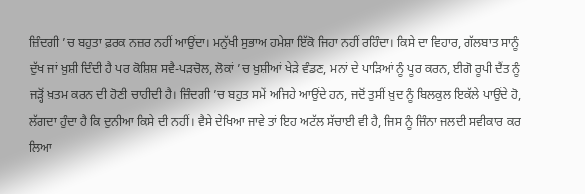ਜ਼ਿੰਦਗੀ ’ਚ ਬਹੁਤਾ ਫ਼ਰਕ ਨਜ਼ਰ ਨਹੀਂ ਆਉਂਦਾ। ਮਨੁੱਖੀ ਸੁਭਾਅ ਹਮੇਸ਼ਾ ਇੱਕੋ ਜਿਹਾ ਨਹੀਂ ਰਹਿੰਦਾ। ਕਿਸੇ ਦਾ ਵਿਹਾਰ, ਗੱਲਬਾਤ ਸਾਨੂੰ ਦੁੱਖ ਜਾਂ ਖ਼ੁਸ਼ੀ ਦਿੰਦੀ ਹੈ ਪਰ ਕੋਸ਼ਿਸ਼ ਸਵੈ-ਪੜਚੋਲ, ਲੋਕਾਂ ’ਚ ਖ਼ੁਸ਼ੀਆਂ ਖੇੜੇ ਵੰਡਣ, ਮਨਾਂ ਦੇ ਪਾੜਿਆਂ ਨੂੰ ਪੂਰ ਕਰਨ, ਈਗੋ ਰੂਪੀ ਦੈਂਤ ਨੂੰ ਜੜ੍ਹੋਂ ਖ਼ਤਮ ਕਰਨ ਦੀ ਹੋਣੀ ਚਾਹੀਦੀ ਹੈ। ਜ਼ਿੰਦਗੀ ’ਚ ਬਹੁਤ ਸਮੇਂ ਅਜਿਹੇ ਆਉਂਦੇ ਹਨ, ਜਦੋਂ ਤੁਸੀਂ ਖ਼ੁਦ ਨੂੰ ਬਿਲਕੁਲ ਇਕੱਲੇ ਪਾਉਂਦੇ ਹੋ, ਲੱਗਦਾ ਹੁੰਦਾ ਹੈ ਕਿ ਦੁਨੀਆ ਕਿਸੇ ਦੀ ਨਹੀਂ। ਵੈਸੇ ਦੇਖਿਆ ਜਾਵੇ ਤਾਂ ਇਹ ਅਟੱਲ ਸੱਚਾਈ ਵੀ ਹੈ, ਜਿਸ ਨੂੰ ਜਿੰਨਾ ਜਲਦੀ ਸਵੀਕਾਰ ਕਰ ਲਿਆ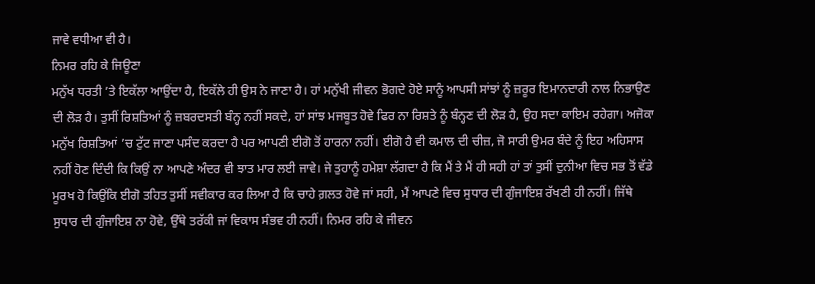ਜਾਵੇ ਵਧੀਆ ਵੀ ਹੈ।
ਨਿਮਰ ਰਹਿ ਕੇ ਜਿਊਣਾ
ਮਨੁੱਖ ਧਰਤੀ ’ਤੇ ਇਕੱਲਾ ਆਉਂਦਾ ਹੈ, ਇਕੱਲੇ ਹੀ ਉਸ ਨੇ ਜਾਣਾ ਹੈ। ਹਾਂ ਮਨੁੱਖੀ ਜੀਵਨ ਭੋਗਦੇ ਹੋਏ ਸਾਨੂੰ ਆਪਸੀ ਸਾਂਝਾਂ ਨੂੰ ਜ਼ਰੂਰ ਇਮਾਨਦਾਰੀ ਨਾਲ ਨਿਭਾਉਣ ਦੀ ਲੋੜ ਹੈ। ਤੁਸੀਂ ਰਿਸ਼ਤਿਆਂ ਨੂੰ ਜ਼ਬਰਦਸਤੀ ਬੰਨ੍ਹ ਨਹੀਂ ਸਕਦੇ, ਹਾਂ ਸਾਂਝ ਮਜਬੂਤ ਹੋਵੇ ਫਿਰ ਨਾ ਰਿਸ਼ਤੇ ਨੂੰ ਬੰਨ੍ਹਣ ਦੀ ਲੋੜ ਹੈ, ਉਹ ਸਦਾ ਕਾਇਮ ਰਹੇਗਾ। ਅਜੋਕਾ ਮਨੁੱਖ ਰਿਸ਼ਤਿਆਂ ’ਚ ਟੁੱਟ ਜਾਣਾ ਪਸੰਦ ਕਰਦਾ ਹੈ ਪਰ ਆਪਣੀ ਈਗੋ ਤੋਂ ਹਾਰਨਾ ਨਹੀਂ। ਈਗੋ ਹੈ ਵੀ ਕਮਾਲ ਦੀ ਚੀਜ਼, ਜੋ ਸਾਰੀ ਉਮਰ ਬੰਦੇ ਨੂੰ ਇਹ ਅਹਿਸਾਸ ਨਹੀਂ ਹੋਣ ਦਿੰਦੀ ਕਿ ਕਿਉਂ ਨਾ ਆਪਣੇ ਅੰਦਰ ਵੀ ਝਾਤ ਮਾਰ ਲਈ ਜਾਵੇ। ਜੇ ਤੁਹਾਨੂੰ ਹਮੇਸ਼ਾ ਲੱਗਦਾ ਹੈ ਕਿ ਮੈਂ ਤੇ ਮੈਂ ਹੀ ਸਹੀ ਹਾਂ ਤਾਂ ਤੁਸੀਂ ਦੁਨੀਆ ਵਿਚ ਸਭ ਤੋਂ ਵੱਡੇ ਮੂਰਖ ਹੋ ਕਿਉਂਕਿ ਈਗੋ ਤਹਿਤ ਤੁਸੀਂ ਸਵੀਕਾਰ ਕਰ ਲਿਆ ਹੈ ਕਿ ਚਾਹੇ ਗ਼ਲਤ ਹੋਵੇ ਜਾਂ ਸਹੀ, ਮੈਂ ਆਪਣੇ ਵਿਚ ਸੁਧਾਰ ਦੀ ਗੁੰਜਾਇਸ਼ ਰੱਖਣੀ ਹੀ ਨਹੀਂ। ਜਿੱਥੇ ਸੁਧਾਰ ਦੀ ਗੁੰਜਾਇਸ਼ ਨਾ ਹੋਵੇ, ਉੱਥੇ ਤਰੱਕੀ ਜਾਂ ਵਿਕਾਸ ਸੰਭਵ ਹੀ ਨਹੀਂ। ਨਿਮਰ ਰਹਿ ਕੇ ਜੀਵਨ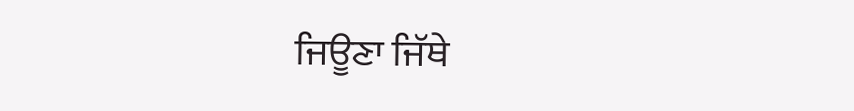ਜਿਊਣਾ ਜਿੱਥੇ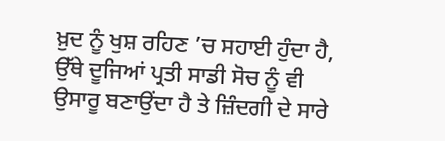ਖ਼ੁਦ ਨੂੰ ਖੁਸ਼ ਰਹਿਣ ’ਚ ਸਹਾਈ ਹੁੰਦਾ ਹੈ, ਉੱਥੇ ਦੂਜਿਆਂ ਪ੍ਰਤੀ ਸਾਡੀ ਸੋਚ ਨੂੰ ਵੀ ਉਸਾਰੂ ਬਣਾਉਂਦਾ ਹੈ ਤੇ ਜ਼ਿੰਦਗੀ ਦੇ ਸਾਰੇ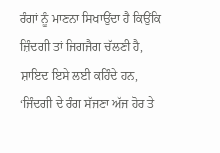ਰੰਗਾਂ ਨੂੰ ਮਾਣਨਾ ਸਿਖਾਉਂਦਾ ਹੈ ਕਿਉਂਕਿ ਜ਼ਿੰਦਗੀ ਤਾਂ ਜਿਗਜੈਗ ਚੱਲਣੀ ਹੈ, ਸ਼ਾਇਦ ਇਸੇ ਲਈ ਕਹਿੰਦੇ ਹਨ, ‘ਜਿੰਦਗੀ ਦੇ ਰੰਗ ਸੱਜਣਾ ਅੱਜ ਹੋਰ ਤੇ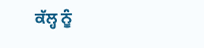ਕੱਲ੍ਹ ਨੂੰ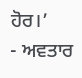ਹੋਰ।’
- ਅਵਤਾਰ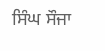ਸਿੰਘ ਸੌਜਾ